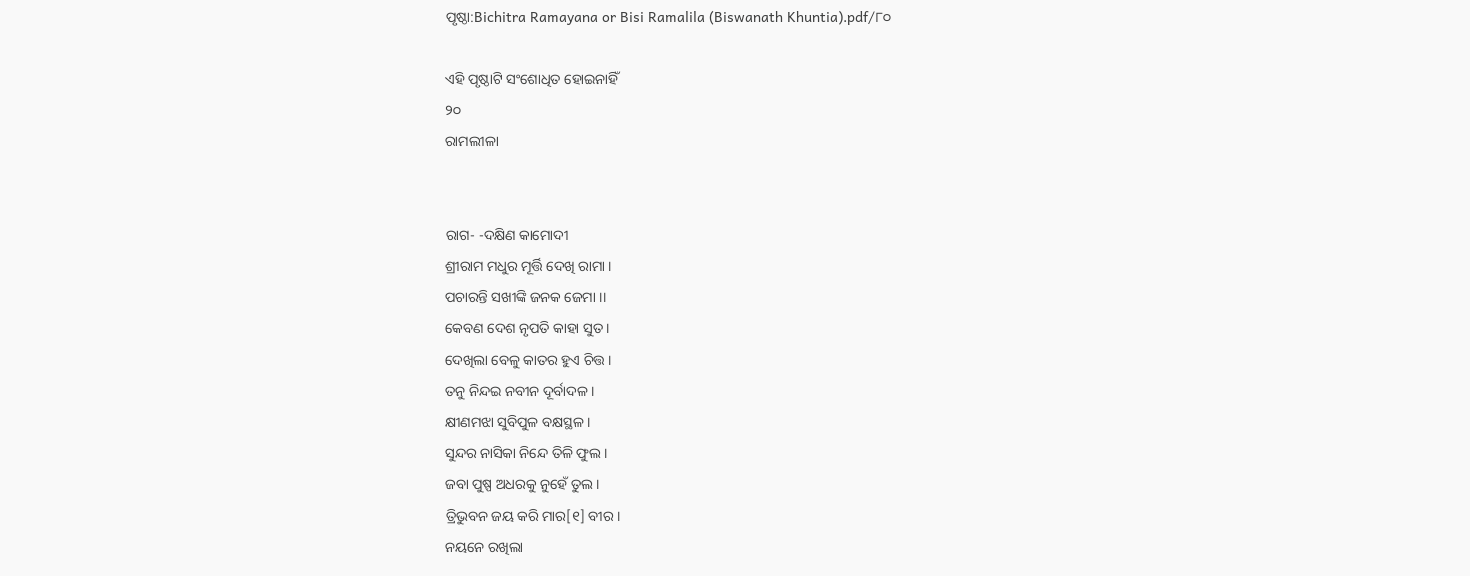ପୃଷ୍ଠା:Bichitra Ramayana or Bisi Ramalila (Biswanath Khuntia).pdf/୮୦

ଏହି ପୃଷ୍ଠାଟି ସଂଶୋଧିତ ହୋଇନାହିଁ
୨୦
ରାମଲୀଳା


ରାଗ- -ଦକ୍ଷିଣ କାମୋଦୀ
ଶ୍ରୀରାମ ମଧୁର ମୂର୍ତ୍ତି ଦେଖି ରାମା ।
ପଚାରନ୍ତି ସଖୀଙ୍କି ଜନକ ଜେମା ।।
କେବଣ ଦେଶ ନୃପତି କାହା ସୁତ ।
ଦେଖିଲା ବେଳୁ କାତର ହୁଏ ଚିତ୍ତ ।
ତନୁ ନିନ୍ଦଇ ନବୀନ ଦୂର୍ବାଦଳ ।
କ୍ଷୀଣମଝା ସୁବିପୁଳ ବକ୍ଷସ୍ଥଳ ।
ସୁନ୍ଦର ନାସିକା ନିନ୍ଦେ ତିଳି ଫୁଲ ।
ଜବା ପୁଷ୍ପ ଅଧରକୁ ନୁହେଁ ତୁଲ ।
ତ୍ରିଭୁବନ ଜୟ କରି ମାର[୧] ବୀର ।
ନୟନେ ରଖିଲା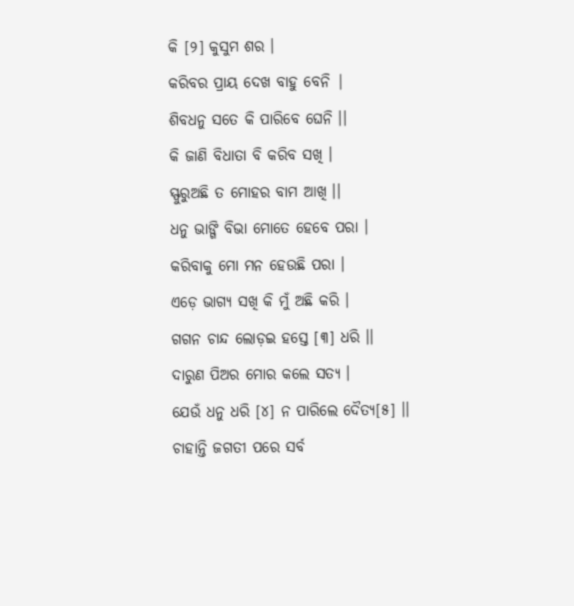କି [୨] କୁସୁମ ଶର ।
କରିବର ପ୍ରାୟ ଦେଖ ବାହୁ ବେନି |
ଶିବଧନୁ ସତେ କି ପାରିବେ ଘେନି ।।
କି ଜାଣି ବିଧାତା ବି କରିବ ସଖି ।
ସ୍ଫୁରୁଅଛି ତ ମୋହର ବାମ ଆଖି ।।
ଧନୁ ଭାଙ୍ଗି ବିଭା ମୋତେ ହେବେ ପରା ।
କରିବାକୁ ମୋ ମନ ହେଉଛି ପରା ।
ଏଡ଼େ ଭାଗ୍ୟ ସଖି କି ମୁଁ ଅଛି କରି ।
ଗଗନ ଚାନ୍ଦ ଲୋଡ଼ଇ ହସ୍ତେ [୩] ଧରି ।।
ଦାରୁଣ ପିଅର ମୋର କଲେ ସତ୍ୟ ।
ଯେଉଁ ଧନୁ ଧରି [୪] ନ ପାରିଲେ ଦୈତ୍ୟ[୫] ।।
ଚାହାନ୍ତି ଜଗତୀ ପରେ ସର୍ବ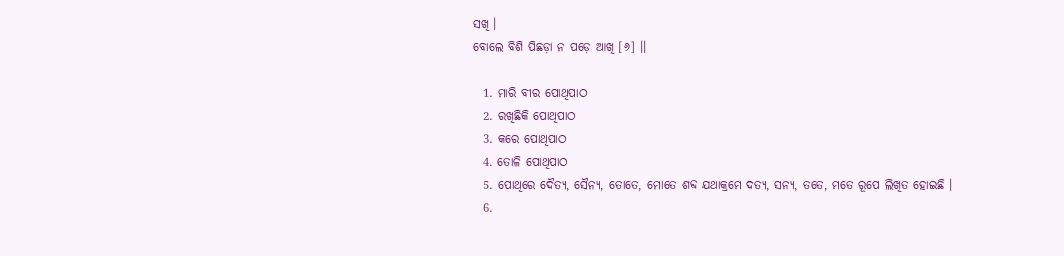ସଖି ।
ବୋଲେ ବିଶି ପିଛଡ଼ା ନ ପଡ଼େ ଆଖି [୬] ।।

  1. ମାରି ବୀର ପୋଥିପାଠ
  2. ରଖିଛିକି ପୋଥିପାଠ
  3. କରେ ପୋଥିପାଠ
  4. ତୋଳି ପୋଥିପାଠ
  5. ପୋଥିରେ ଦୈତ୍ୟ, ସୈନ୍ୟ, ତୋତେ, ମୋତେ ଶବ୍ଦ ଯଥାକ୍ରମେ ଦତ୍ୟ, ସନ୍ୟ, ତ‌ତେ, ମତେ ରୂପେ ଲିଖିତ ହୋଇଛି ।
  6.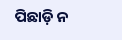ପିଛାଡ଼ି ନ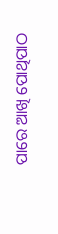ପାରେ ଆଖି ପୋଥିପାଠ